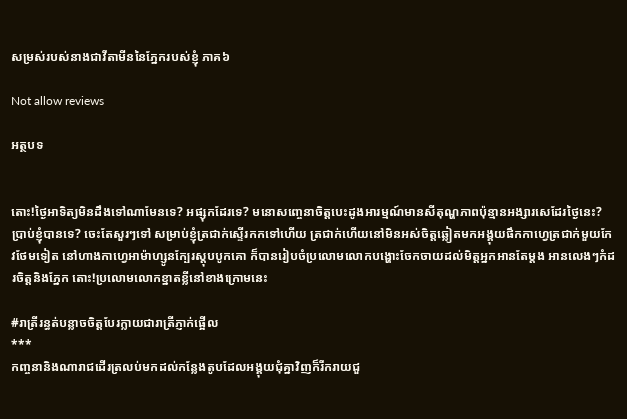សម្រស់របស់នាងជាវីតាមីននៃភ្នែករបស់ខ្ញុំ ភាគ៦

Not allow reviews

អត្ថបទ


តោះ!ថ្ងៃអាទិត្យមិនដឹងទៅណាមែនទេ? អផ្សុកដែរទេ? មនោសញ្ចេនាចិត្តបេះដូងអារម្មណ៍មានសីតុណ្ហភាពប៉ុន្មានអង្សារសេដែរថ្ងៃនេះ? ប្រាប់ខ្ញុំបានទេ? ចេះតែសួរៗទៅ សម្រាប់ខ្ញុំត្រជាក់ស្ទើរកកទៅហើយ ត្រជាក់ហើយនៅមិនអស់ចិត្តឆ្លៀតមកអង្គុយផឹកកាហ្វេត្រជាក់មួយកែវថែមទៀត នៅហាងកាហ្វេអាម៉ាហ្សូនក្បែរស្តុបបូកគោ ក៏បានរៀបចំប្រលោមលោកបង្ហោះចែកចាយដល់មិត្តអ្នកអានតែម្តង អានលេងៗកំដរចិត្តនិងភ្នែក តោះ!ប្រលោមលោកខ្នាតខ្លីនៅខាងក្រោមនេះ

#រាត្រីរន្ធត់បន្លាចចិត្តបែរក្លាយជារាត្រីភ្ញាក់ផ្អើល
***
កញ្ចនានិងណារាជដើរត្រលប់មកដល់កន្លែងតូបដែលអង្គុយជុំគ្នាវិញក៏រីករាយជួ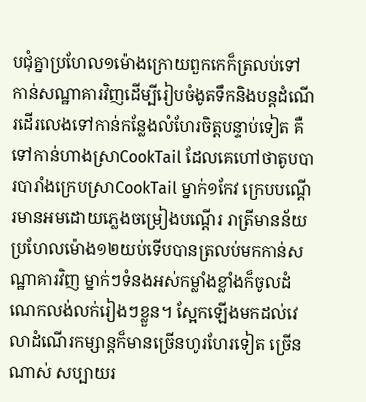បជុំគ្នាប្រហែល១ម៉ោងក្រោយពួកកេក៏ត្រលប់ទៅកាន់សណ្ឋាគារវិញដើម្បីរៀបចំងូតទឹកនិងបន្តដំណើរដើរលេងទៅកាន់កន្លែងលំហែរចិត្តបន្ទាប់ទៀត គឺទៅកាន់ហាងស្រាCookTail ដែលគេហៅថាតូបបារបារាំងក្រេបស្រាCookTail ម្នាក់១កែវ ក្រេបបណ្តើរមានអមដោយភ្លេងចម្រៀងបណ្តើរ រាត្រីមានន័យ ប្រហែលម៉ោង១២យប់ទើបបានត្រលប់មកកាន់សណ្ឋាគារវិញ ម្នាក់ៗទំនងអស់កម្លាំងខ្លាំងក៏ចូលដំណេកលង់លក់រៀងៗខ្លួន។ ស្អែកឡើងមកដល់វេលាដំណើរកម្សាន្តក៏មានច្រើនហូរហែរទៀត ច្រើនណាស់ សប្បាយរ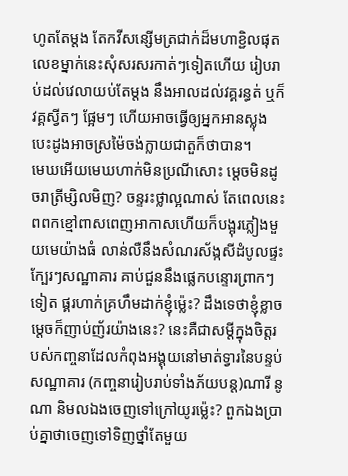ហូតតែម្តង តែកវីសន្សើមត្រជាក់ដ៏មហាខ្ជិលផុតលេខម្នាក់នេះសុំសរសរកាត់ៗទៀតហើយ រៀបរាប់ដល់វេលាយប់តែម្តង នឹងអាលដល់វគ្គរន្ធត់ ឬក៏វគ្គស្វីតៗ ផ្អែមៗ ហើយអាចធ្វើឲ្យអ្នកអានស្លុងបេះដូងអាចស្រម៉ៃចង់ក្លាយជាតួក៏ថាបាន។
មេឃអើយមេឃហាក់មិនប្រណីសោះ ម្តេចមិនដូចរាត្រីម្សិលមិញ? ចន្ទរះថ្លាល្អណាស់ តែពេលនេះពពកខ្មៅពាសពេញអាកាសហើយក៏បង្អុរភ្លៀងមួយមេយ៉ាងធំ លាន់លឺនឹងសំណរស័ង្កសីដំបូលផ្ទះក្បែរៗសណ្ឋាគារ គាប់ជួននឹងផ្លេកបន្ទោរព្រាកៗទៀត ផ្គរហាក់គ្រហឹមដាក់ខ្ញុំម៉្លេះ? ដឹងទេថាខ្ញុំខ្លាច ម្តេចក៏ញាប់ញ័រយ៉ាងនេះ? នេះគឺជាសម្តីក្នុងចិត្តរបស់កញ្ចនាដែលកំពុងអង្គុយនៅមាត់ទ្វារនៃបន្ទប់សណ្ឋាគារ (កញ្ចនារៀបរាប់ទាំងភ័យបន្ត)ណារី នូណា និមលឯងចេញទៅក្រៅយូរម៉្លេះ? ពួកឯងប្រាប់គ្នាថាចេញទៅទិញថ្នាំតែមួយ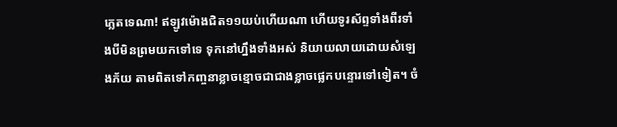ភ្លេតទេណា! ឥឡូវម៉ោងជិត១១យប់ហើយណា ហើយទូរស័ព្ទទាំងពីរទាំងបីមិនព្រមយកទៅទេ ទុកនៅហ្នឹងទាំងអស់ និយាយលាយដោយសំឡេងភ័យ តាមពិតទៅកញ្ចនាខ្លាចខ្មោចជាជាងខ្លាចផ្លេកបន្ទោរទៅទៀត។ ចំ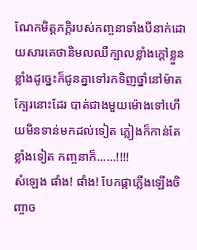ណែកមិត្តភក្តិរបស់កញ្ចនាទាំងបីនាក់ដោយសារគេថានិមលឈឺក្បាលខ្លាំងក្តៅខ្លួនខ្លាំងដូច្នេះក៏ជូនគ្នាទៅរកទិញថ្នាំនៅម៉ាតក្បែរនោះដែរ បាត់ជាងមួយម៉ោងទៅហើយមិនទាន់មកដល់ទៀត ភ្លៀងក៏កាន់តែខ្លាំងទៀត កញ្ចនាក៏......!!!!
សំឡេង ផាំង! ផាំង! បែកផ្កាភ្លើងឡើងចិញ្ចាច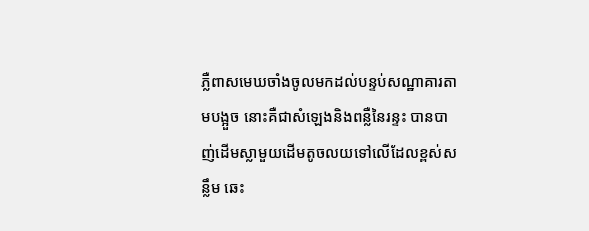ភ្លឺពាសមេឃចាំងចូលមកដល់បន្ទប់សណ្ឋាគារតាមបង្អួច នោះគឺជាសំឡេងនិងពន្លឺនៃរន្ទះ បានបាញ់ដើមស្លាមួយដើមតូចលយទៅលើដែលខ្ពស់សន្លឹម ឆេះ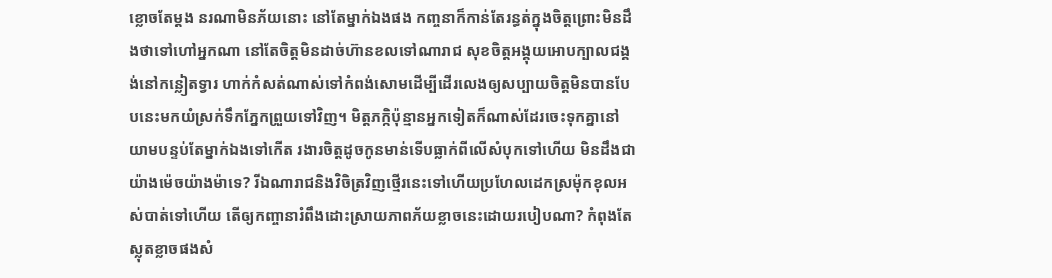ខ្លោចតែម្តង នរណាមិនភ័យនោះ នៅតែម្នាក់ឯងផង កញ្ចនាក៏កាន់តែរន្ធត់ក្នុងចិត្តព្រោះមិនដឹងថាទៅហៅអ្នកណា នៅតែចិត្តមិនដាច់ហ៊ានខលទៅណារាជ សុខចិត្តអង្គុយអោបក្បាលជង្គង់នៅកន្លៀតទ្វារ ហាក់កំសត់ណាស់ទៅកំពង់សោមដើម្បីដើរលេងឲ្យសប្បាយចិត្តមិនបានបែបនេះមកយំស្រក់ទឹកភ្នែកព្រួយទៅវិញ។ មិត្តភក្កិប៉ុន្មានអ្នកទៀតក៏ណាស់ដែរចេះទុកគ្នានៅយាមបន្ទប់តែម្នាក់ឯងទៅកើត រងារចិត្តដូចកូនមាន់ទើបធ្លាក់ពីលើសំបុកទៅហើយ មិនដឹងជាយ៉ាងម៉េចយ៉ាងម៉ាទេ? រីឯណារាជនិងវិចិត្រវិញថ្មើរនេះទៅហើយប្រហែលដេកស្រម៉ុកខុលអស់បាត់ទៅហើយ តើឲ្យកញ្ចានារំពឹងដោះស្រាយភាពភ័យខ្លាចនេះដោយរបៀបណា? កំពុងតែស្លុតខ្លាចផងសំ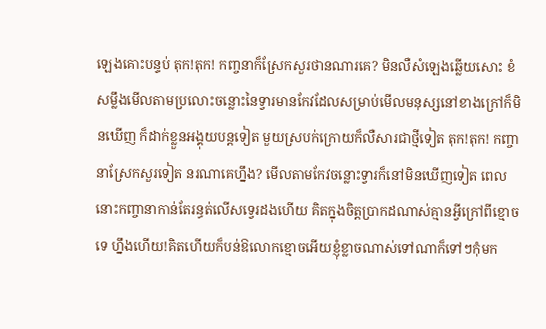ឡេងគោះបន្ទប់ តុក!តុក! កញ្ចនាក៏ស្រែកសួរថានណារគេ? មិនលឺសំឡេងឆ្លើយសោះ ខំសម្លឹងមើលតាមប្រលោះចន្លោះនៃទ្វារមានកែវដែលសម្រាប់មើលមនុស្សនៅខាងក្រៅក៏មិនឃើញ ក៏ដាក់ខ្លួនអង្គុយបន្តទៀត មួយស្របក់ក្រោយក៏លឺសារជាថ្មីទៀត តុក!តុក! កញ្ចានាស្រែកសួរទៀត នរណាគេហ្នឹង? មើលតាមកែវចន្លោះទ្វារក៏នៅមិនឃើញទៀត ពេលនោះកញ្ចានាកាន់តែរន្ធត់លើសទ្វេរដងហើយ គិតក្នុងចិត្តប្រាកដណាស់គ្មានអ្វីក្រៅពីខ្មោចទេ ហ្នឹងហើយ!គិតហើយក៏បន់ឱលោកខ្មោចអើយខ្ញុំខ្លាចណាស់ទៅណាក៏ទៅៗកុំមក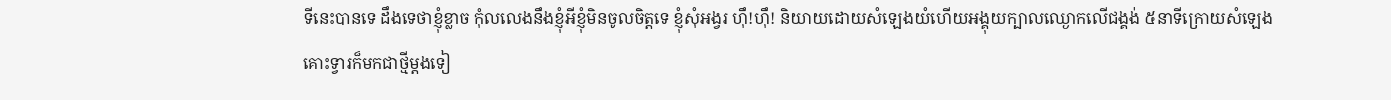ទីនេះបានទេ ដឹងទេថាខ្ញុំខ្លាច កុំលលេងនឹងខ្ញុំអីខ្ញុំមិនចូលចិត្តទេ ខ្ញុំសុំអង្វរ ហ៊ឹ!ហ៊ឹ! និយាយដោយសំឡេងយំហើយអង្គុយក្បាលឈ្ងោកលើជង្គង់ ៥នាទីក្រោយសំឡេងគោះទ្វារក៏មកជាថ្មីម្តងទៀ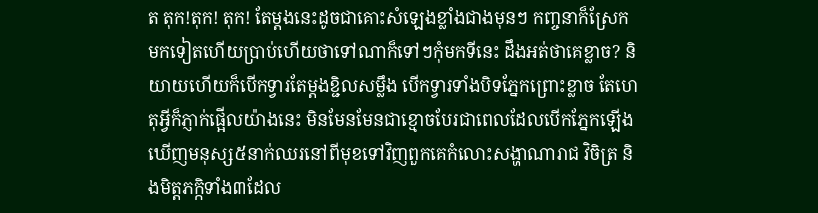ត តុក!តុក! តុក! តែម្តងនេះដូចជាគោះសំឡេងខ្លាំងជាងមុនៗ កញ្ចនាក៏ស្រែកមកទៀតហើយប្រាប់ហើយថាទៅណាក៏ទៅៗកុំមកទីនេះ ដឹងអត់ថាគេខ្លាច? និយាយហើយក៏បើកទ្វារតែម្តងខ្ជិលសម្លឹង បើកទ្វារទាំងបិទភ្នែកព្រោះខ្លាច តែហេតុអ្វីក៏ភ្ញាក់ផ្អើលយ៉ាងនេះ មិនមែនមែនជាខ្មោចបែរជាពេលដែលបើកភ្នែកឡើងឃើញមនុស្ស៥នាក់ឈរនៅពីមុខទៅវិញពួកគេកំលោះសង្ហាណារាជ វិចិត្រ និងមិត្តភក្កិទាំង៣ដែល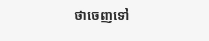ថាចេញទៅ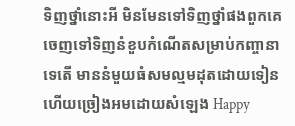ទិញថ្នាំនោះអី មិនមែនទៅទិញថ្នាំផងពួកគេចេញទៅទិញនំខួបកំណើតសម្រាប់កញ្ចានាទេតើ មាននំមួយធំសមល្មមដុតដោយទៀនហើយច្រៀងអមដោយសំឡេង Happy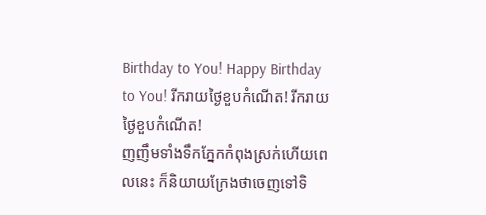Birthday to You! Happy Birthday to You! រីករាយថ្ងៃខួបកំណើត! រីករាយថ្ងៃខួបកំណើត!
ញញឹមទាំងទឹកភ្នែកកំពុងស្រក់ហើយពេលនេះ ក៏និយាយក្រែងថាចេញទៅទិ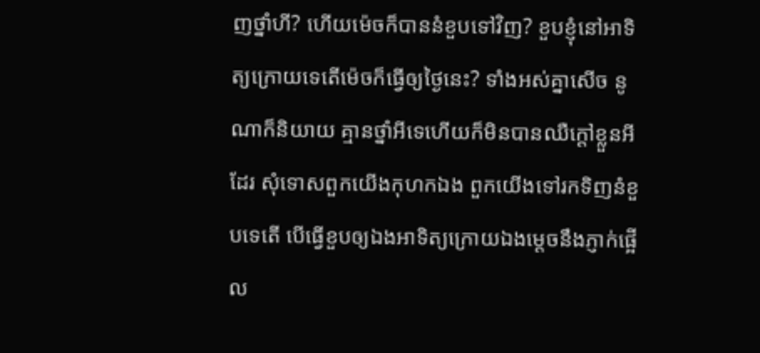ញថ្នាំហី? ហើយម៉េចក៏បាននំខួបទៅវិញ? ខួបខ្ញុំនៅអាទិត្យក្រោយទេតើម៉េចក៏ធ្វើឲ្យថ្ងៃនេះ? ទាំងអស់គ្នាសើច នូណាក៏និយាយ គ្មានថ្នាំអីទេហើយក៏មិនបានឈឺក្តៅខ្លួនអីដែរ សុំទោសពួកយើងកុហកឯង ពួកយើងទៅរកទិញនំខួបទេតើ បើធ្វើខួបឲ្យឯងអាទិត្យក្រោយឯងម្តេចនឹងភ្ញាក់ផ្អើល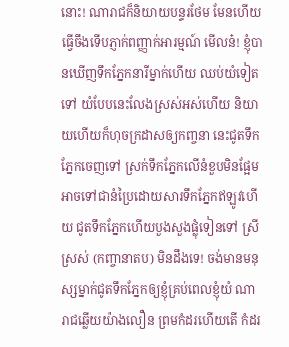នោះ! ណារាជក៏និយាយបន្ទរថែម មែនហើយធ្វើចឹងទើបភ្ញាក់ពញ្ញាក់អារម្មណ៍ មើលន៎! ខ្ញុំបានឃើញទឹកភ្នែកនារីម្នាក់ហើយ ឈប់យំទៀតទៅ យំបែបនេះលែងស្រស់អស់ហើយ និយាយហើយក៏ហុចក្រដាសឲ្យកញ្ចនា នេះជូតទឹកភ្នែកចេញទៅ ស្រក់ទឹកភ្នែកលើនំខួបមិនផ្អែមអាចទៅជានំប្រៃដោយសារទឹកភ្នែកឥឡូវហើយ ជូតទឹកភ្នែកហើយបួងសួងផ្លុំទៀនទៅ ស្រីស្រស់ (កញ្ចានាតប) មិនដឹងទេ! ចង់មានមនុស្សម្នាក់ជូតទឹកភ្នែកឲ្យខ្ញុំគ្រប់ពេលខ្ញុំយំ ណារាជឆ្លើយយ៉ាងលឿន ព្រមកំដរហើយតើ កំដរ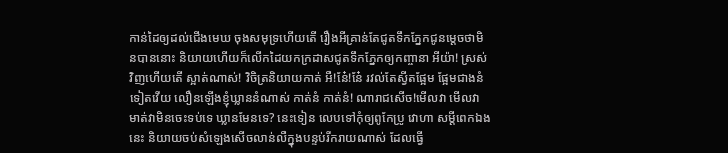កាន់ដៃឲ្យដល់ជើងមេឃ ចុងសមុទ្រហើយតើ រឿងអីគ្រាន់តែជូតទឹកភ្នែកជូនម្តេចថាមិនបាននោះ និយាយហើយក៏លើកដៃយកក្រដាសជូតទឹកភ្នែកឲ្យកញ្ចានា អីយ៉ា! ស្រស់វិញហើយតើ ស្អាត់ណាស់! វិចិត្រនិយាយកាត់ អឺ!នែ៎!នែ៎ រវល់តែស្វីតផ្អែម ផ្អែមជាងនំទៀតវើយ លឿនឡើងខ្ញុំឃ្លាននំណាស់ កាត់នំ កាត់នំ! ណារាជសើច!មើលវា មើលវា មាត់វាមិនចេះទប់ទេ ឃ្លានមែនទេ? នេះទៀន លេបទៅកុំឲ្យពូកែប្រូ វោហា សម្តីពេកឯងនេះ និយាយចប់សំឡេងសើចលាន់លឺក្នុងបន្ទប់រីករាយណាស់ ដែលធ្វើ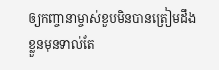ឲ្យកញ្ចានាម្ចាស់ខួបមិនបានត្រៀមដឹងខ្លួនមុនទាល់តែ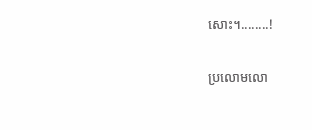សោះ។........!

ប្រលោមលោ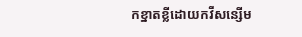កខ្នាតខ្លីដោយកវីសន្សើម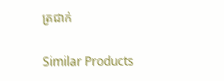ត្រជាក់

Similar Products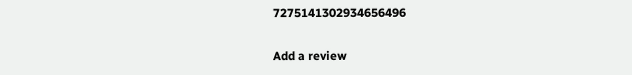7275141302934656496

Add a review